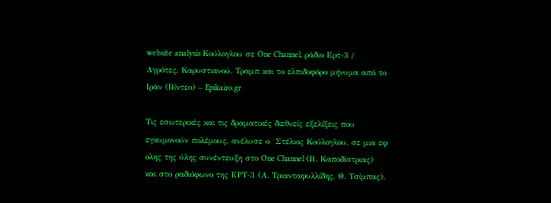website analysis Κούλογλου σε One Channel, ράδιο Ερτ-3 / Αγρότες, Καρυστιανού, Τραμπ και το ελπιδοφόρο μήνυμα από το Ιράν (Βίντεο) – Epikairo.gr

Τις εσωτερικές και τις δραματικές διεθνείς εξελίξεις που εγκυμονούν πολέμους, ανέλυσε ο  Στέλιος Koύλογλου, σε μια εφ ολης της ύλης συνέντευξη στο One Channel (Β. Καποδίστριας) και στο ραδιόφωνο της ΕΡΤ-3 (Α. Τριανταφυλλίδης, Θ. Τσίμπας).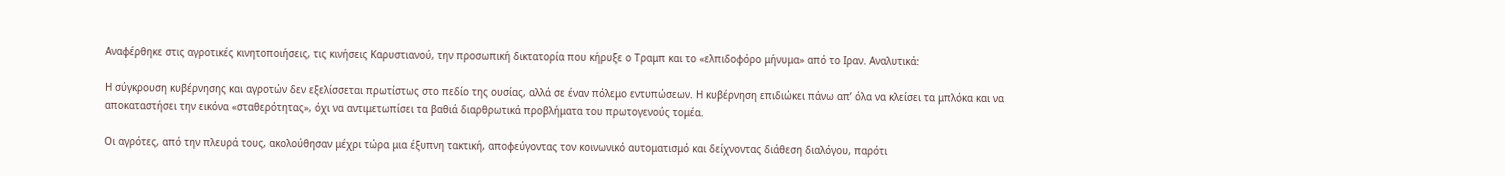Αναφέρθηκε στις αγροτικές κινητοποιήσεις, τις κινήσεις Καρυστιανού, την προσωπική δικτατορία που κήρυξε ο Τραμπ και το «ελπιδοφόρο μήνυμα» από το Ιραν. Αναλυτικά:

Η σύγκρουση κυβέρνησης και αγροτών δεν εξελίσσεται πρωτίστως στο πεδίο της ουσίας, αλλά σε έναν πόλεμο εντυπώσεων. Η κυβέρνηση επιδιώκει πάνω απ’ όλα να κλείσει τα μπλόκα και να αποκαταστήσει την εικόνα «σταθερότητας», όχι να αντιμετωπίσει τα βαθιά διαρθρωτικά προβλήματα του πρωτογενούς τομέα.

Οι αγρότες, από την πλευρά τους, ακολούθησαν μέχρι τώρα μια έξυπνη τακτική, αποφεύγοντας τον κοινωνικό αυτοματισμό και δείχνοντας διάθεση διαλόγου, παρότι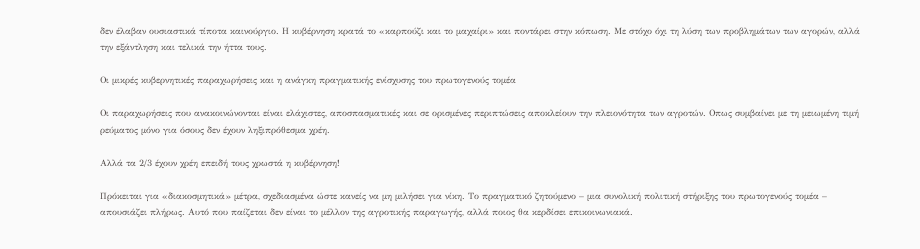δεν έλαβαν ουσιαστικά τίποτα καινούργιο. Η κυβέρνηση κρατά το «καρπούζι και το μαχαίρι» και ποντάρει στην κόπωση. Με στόχο όχι τη λύση των προβλημάτων των αγορών, αλλά την εξάντληση και τελικά την ήττα τους.

Οι μικρές κυβερνητικές παραχωρήσεις και η ανάγκη πραγματικής ενίσχυσης του πρωτογενούς τομέα

Οι παραχωρήσεις που ανακοινώνονται είναι ελάχιστες, αποσπασματικές και σε ορισμένες περιπτώσεις αποκλείουν την πλειονότητα των αγροτών. Οπως συμβαίνει με τη μειωμένη τιμή ρεύματος μόνο για όσους δεν έχουν ληξιπρόθεσμα χρέη.

Αλλά τα 2/3 έχουν χρέη επειδή τους χρωστά η κυβέρνηση!

Πρόκειται για «διακοσμητικά» μέτρα, σχεδιασμένα ώστε κανείς να μη μιλήσει για νίκη. Το πραγματικό ζητούμενο – μια συνολική πολιτική στήριξης του πρωτογενούς τομέα – απουσιάζει πλήρως. Αυτό που παίζεται δεν είναι το μέλλον της αγροτικής παραγωγής, αλλά ποιος θα κερδίσει επικοινωνιακά.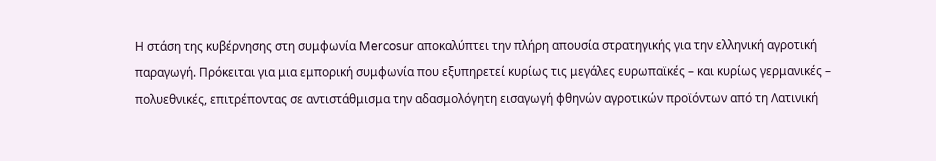Η στάση της κυβέρνησης στη συμφωνία Mercosur αποκαλύπτει την πλήρη απουσία στρατηγικής για την ελληνική αγροτική παραγωγή. Πρόκειται για μια εμπορική συμφωνία που εξυπηρετεί κυρίως τις μεγάλες ευρωπαϊκές – και κυρίως γερμανικές – πολυεθνικές, επιτρέποντας σε αντιστάθμισμα την αδασμολόγητη εισαγωγή φθηνών αγροτικών προϊόντων από τη Λατινική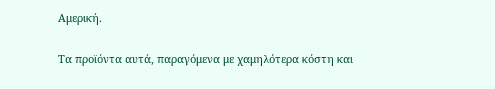Αμερική.

Τα προϊόντα αυτά, παραγόμενα με χαμηλότερα κόστη και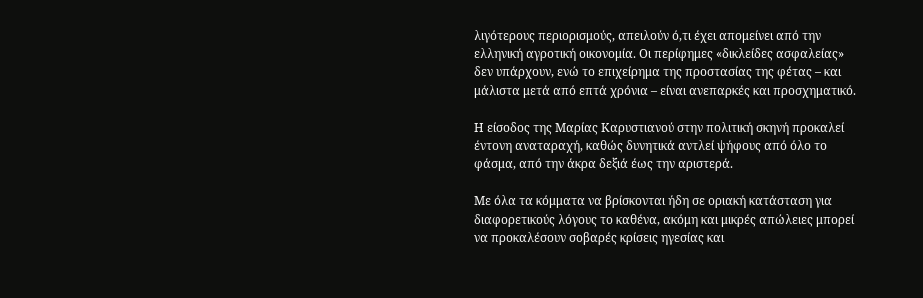λιγότερους περιορισμούς, απειλούν ό,τι έχει απομείνει από την ελληνική αγροτική οικονομία. Οι περίφημες «δικλείδες ασφαλείας» δεν υπάρχουν, ενώ το επιχείρημα της προστασίας της φέτας – και μάλιστα μετά από επτά χρόνια – είναι ανεπαρκές και προσχηματικό.

Η είσοδος της Μαρίας Καρυστιανού στην πολιτική σκηνή προκαλεί έντονη αναταραχή, καθώς δυνητικά αντλεί ψήφους από όλο το φάσμα, από την άκρα δεξιά έως την αριστερά.

Με όλα τα κόμματα να βρίσκονται ήδη σε οριακή κατάσταση για διαφορετικούς λόγους το καθένα, ακόμη και μικρές απώλειες μπορεί να προκαλέσουν σοβαρές κρίσεις ηγεσίας και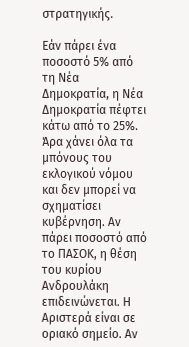στρατηγικής.

Εάν πάρει ένα ποσοστό 5% από τη Νέα Δημοκρατία, η Νέα Δημοκρατία πέφτει κάτω από το 25%. Άρα χάνει όλα τα μπόνους του εκλογικού νόμου και δεν μπορεί να σχηματίσει κυβέρνηση. Αν πάρει ποσοστό από το ΠΑΣΟΚ, η θέση του κυρίου Ανδρουλάκη επιδεινώνεται. Η Αριστερά είναι σε οριακό σημείο. Αν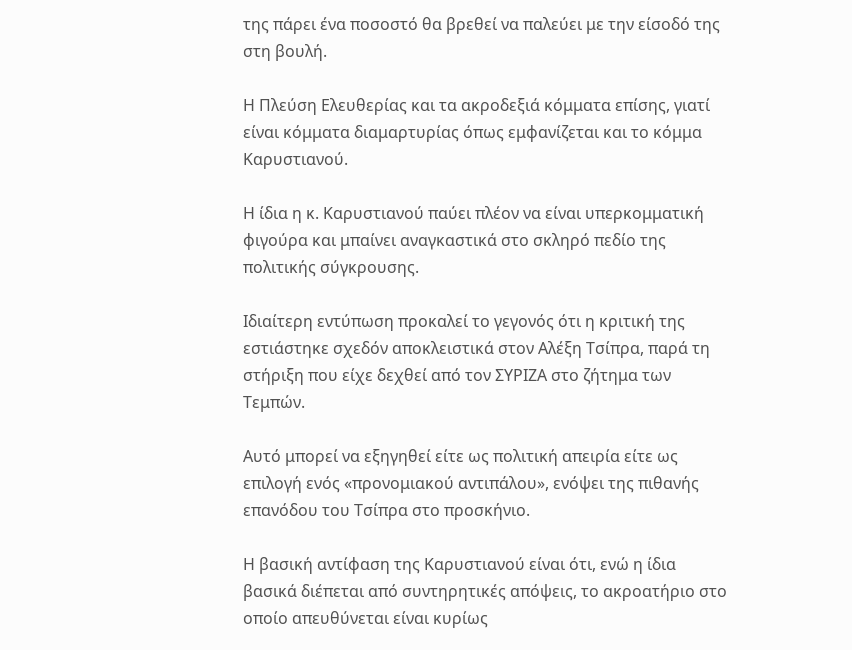της πάρει ένα ποσοστό θα βρεθεί να παλεύει με την είσοδό της στη βουλή.

Η Πλεύση Ελευθερίας και τα ακροδεξιά κόμματα επίσης, γιατί είναι κόμματα διαμαρτυρίας όπως εμφανίζεται και το κόμμα Καρυστιανού.

Η ίδια η κ. Καρυστιανού παύει πλέον να είναι υπερκομματική φιγούρα και μπαίνει αναγκαστικά στο σκληρό πεδίο της πολιτικής σύγκρουσης.

Ιδιαίτερη εντύπωση προκαλεί το γεγονός ότι η κριτική της εστιάστηκε σχεδόν αποκλειστικά στον Αλέξη Τσίπρα, παρά τη στήριξη που είχε δεχθεί από τον ΣΥΡΙΖΑ στο ζήτημα των Τεμπών.

Αυτό μπορεί να εξηγηθεί είτε ως πολιτική απειρία είτε ως επιλογή ενός «προνομιακού αντιπάλου», ενόψει της πιθανής επανόδου του Τσίπρα στο προσκήνιο.

Η βασική αντίφαση της Καρυστιανού είναι ότι, ενώ η ίδια βασικά διέπεται από συντηρητικές απόψεις, το ακροατήριο στο οποίο απευθύνεται είναι κυρίως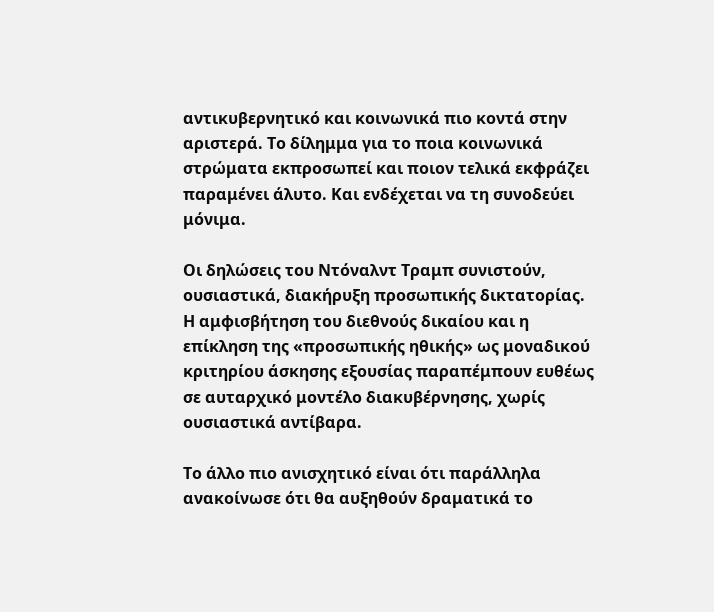αντικυβερνητικό και κοινωνικά πιο κοντά στην αριστερά. Το δίλημμα για το ποια κοινωνικά στρώματα εκπροσωπεί και ποιον τελικά εκφράζει παραμένει άλυτο. Και ενδέχεται να τη συνοδεύει μόνιμα.

Οι δηλώσεις του Ντόναλντ Τραμπ συνιστούν, ουσιαστικά, διακήρυξη προσωπικής δικτατορίας. Η αμφισβήτηση του διεθνούς δικαίου και η επίκληση της «προσωπικής ηθικής» ως μοναδικού κριτηρίου άσκησης εξουσίας παραπέμπουν ευθέως σε αυταρχικό μοντέλο διακυβέρνησης, χωρίς ουσιαστικά αντίβαρα.

Το άλλο πιο ανισχητικό είναι ότι παράλληλα ανακοίνωσε ότι θα αυξηθούν δραματικά το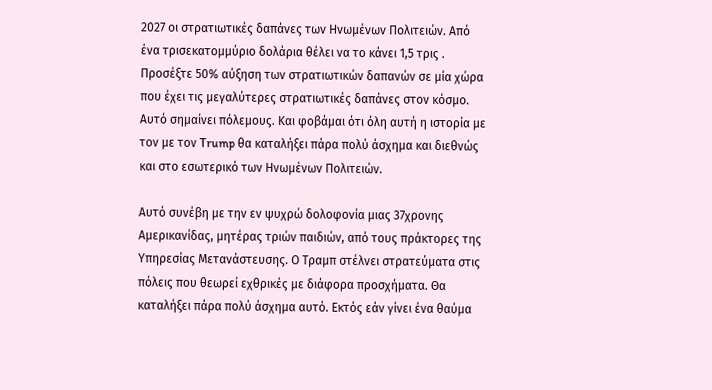2027 οι στρατιωτικές δαπάνες των Ηνωμένων Πολιτειών. Από ένα τρισεκατομμύριο δολάρια θέλει να το κάνει 1,5 τρις . Προσέξτε 50% αύξηση των στρατιωτικών δαπανών σε μία χώρα που έχει τις μεγαλύτερες στρατιωτικές δαπάνες στον κόσμο. Αυτό σημαίνει πόλεμους. Και φοβάμαι ότι όλη αυτή η ιστορία με τον με τον Trump θα καταλήξει πάρα πολύ άσχημα και διεθνώς και στο εσωτερικό των Ηνωμένων Πολιτειών.

Αυτό συνέβη με την εν ψυχρώ δολοφονία μιας 37χρονης Αμερικανίδας, μητέρας τριών παιδιών, από τους πράκτορες της Υπηρεσίας Μετανάστευσης. Ο Τραμπ στέλνει στρατεύματα στις πόλεις που θεωρεί εχθρικές με διάφορα προσχήματα. Θα καταλήξει πάρα πολύ άσχημα αυτό. Εκτός εάν γίνει ένα θαύμα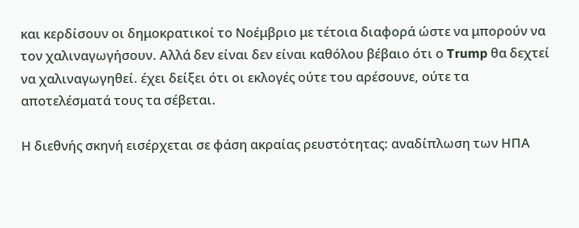και κερδίσουν οι δημοκρατικοί το Νοέμβριο με τέτοια διαφορά ώστε να μπορούν να τον χαλιναγωγήσουν. Αλλά δεν είναι δεν είναι καθόλου βέβαιο ότι ο Trump θα δεχτεί να χαλιναγωγηθεί. έχει δείξει ότι οι εκλογές ούτε του αρέσουνε, ούτε τα αποτελέσματά τους τα σέβεται.

Η διεθνής σκηνή εισέρχεται σε φάση ακραίας ρευστότητας: αναδίπλωση των ΗΠΑ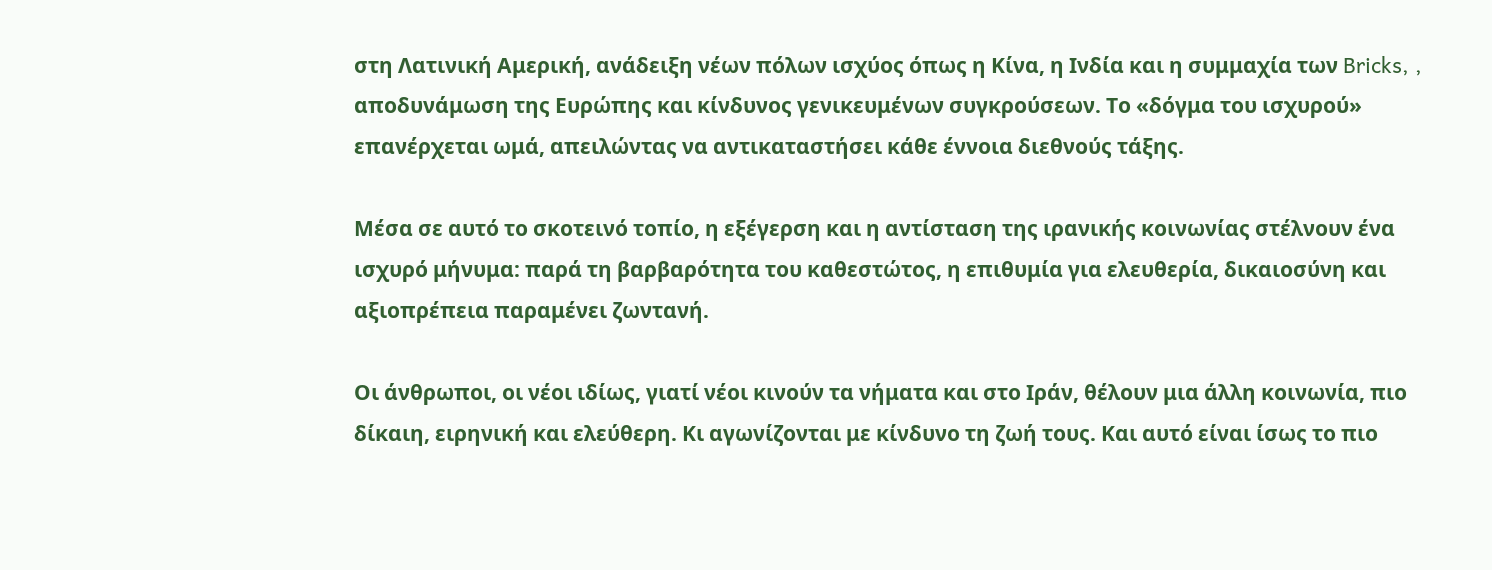στη Λατινική Αμερική, ανάδειξη νέων πόλων ισχύος όπως η Κίνα, η Ινδία και η συμμαχία των Bricks, , αποδυνάμωση της Ευρώπης και κίνδυνος γενικευμένων συγκρούσεων. Το «δόγμα του ισχυρού» επανέρχεται ωμά, απειλώντας να αντικαταστήσει κάθε έννοια διεθνούς τάξης.

Μέσα σε αυτό το σκοτεινό τοπίο, η εξέγερση και η αντίσταση της ιρανικής κοινωνίας στέλνουν ένα ισχυρό μήνυμα: παρά τη βαρβαρότητα τoυ καθεστώτoς, η επιθυμία για ελευθερία, δικαιοσύνη και αξιοπρέπεια παραμένει ζωντανή.

Οι άνθρωποι, οι νέοι ιδίως, γιατί νέοι κινούν τα νήματα και στο Ιράν, θέλουν μια άλλη κοινωνία, πιο δίκαιη, ειρηνική και ελεύθερη. Κι αγωνίζονται με κίνδυνο τη ζωή τους. Και αυτό είναι ίσως το πιο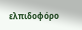ελπιδοφόρο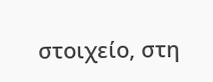στοιχείο, στη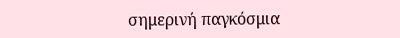σημερινή παγκόσμια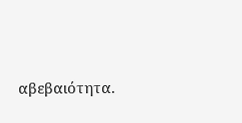αβεβαιότητα.